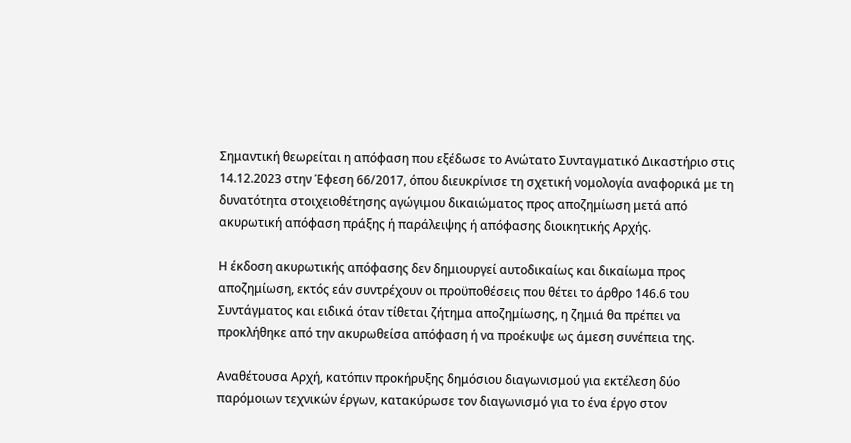Σημαντική θεωρείται η απόφαση που εξέδωσε το Ανώτατο Συνταγματικό Δικαστήριο στις 14.12.2023 στην Έφεση 66/2017, όπου διευκρίνισε τη σχετική νομολογία αναφορικά με τη δυνατότητα στοιχειοθέτησης αγώγιμου δικαιώματος προς αποζημίωση μετά από ακυρωτική απόφαση πράξης ή παράλειψης ή απόφασης διοικητικής Αρχής.

Η έκδοση ακυρωτικής απόφασης δεν δημιουργεί αυτοδικαίως και δικαίωμα προς αποζημίωση, εκτός εάν συντρέχουν οι προϋποθέσεις που θέτει το άρθρο 146.6 του Συντάγματος και ειδικά όταν τίθεται ζήτημα αποζημίωσης, η ζημιά θα πρέπει να προκλήθηκε από την ακυρωθείσα απόφαση ή να προέκυψε ως άμεση συνέπεια της.

Αναθέτουσα Αρχή, κατόπιν προκήρυξης δημόσιου διαγωνισμού για εκτέλεση δύο παρόμοιων τεχνικών έργων, κατακύρωσε τον διαγωνισμό για το ένα έργο στον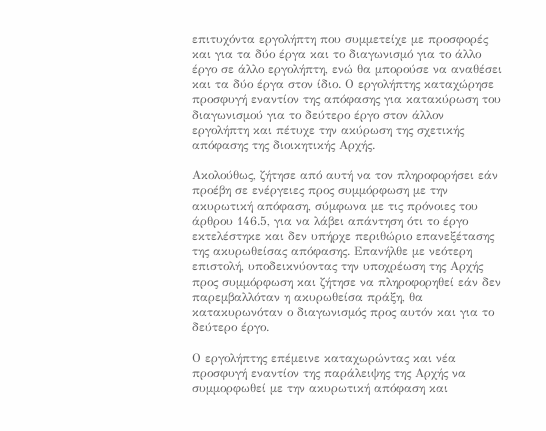επιτυχόντα εργολήπτη που συμμετείχε με προσφορές και για τα δύο έργα και το διαγωνισμό για το άλλο έργο σε άλλο εργολήπτη, ενώ θα μπορούσε να αναθέσει και τα δύο έργα στον ίδιο. Ο εργολήπτης καταχώρησε προσφυγή εναντίον της απόφασης για κατακύρωση του διαγωνισμού για το δεύτερο έργο στον άλλον εργολήπτη και πέτυχε την ακύρωση της σχετικής απόφασης της διοικητικής Αρχής.

Ακολούθως, ζήτησε από αυτή να τον πληροφορήσει εάν προέβη σε ενέργειες προς συμμόρφωση με την ακυρωτική απόφαση, σύμφωνα με τις πρόνοιες του άρθρου 146.5, για να λάβει απάντηση ότι το έργο εκτελέστηκε και δεν υπήρχε περιθώριο επανεξέτασης της ακυρωθείσας απόφασης. Επανήλθε με νεότερη επιστολή, υποδεικνύοντας την υποχρέωση της Αρχής προς συμμόρφωση και ζήτησε να πληροφορηθεί εάν δεν παρεμβαλλόταν η ακυρωθείσα πράξη, θα κατακυρωνόταν ο διαγωνισμός προς αυτόν και για το δεύτερο έργο.

Ο εργολήπτης επέμεινε καταχωρώντας και νέα προσφυγή εναντίον της παράλειψης της Αρχής να συμμορφωθεί με την ακυρωτική απόφαση και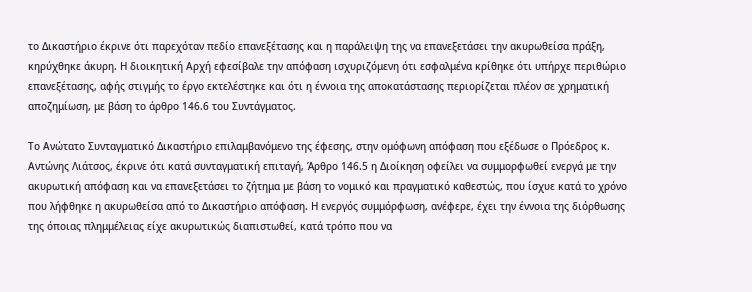το Δικαστήριο έκρινε ότι παρεχόταν πεδίο επανεξέτασης και η παράλειψη της να επανεξετάσει την ακυρωθείσα πράξη, κηρύχθηκε άκυρη. Η διοικητική Αρχή εφεσίβαλε την απόφαση ισχυριζόμενη ότι εσφαλμένα κρίθηκε ότι υπήρχε περιθώριο επανεξέτασης, αφής στιγμής το έργο εκτελέστηκε και ότι η έννοια της αποκατάστασης περιορίζεται πλέον σε χρηματική αποζημίωση, με βάση το άρθρο 146.6 του Συντάγματος.

Το Ανώτατο Συνταγματικό Δικαστήριο επιλαμβανόμενο της έφεσης, στην ομόφωνη απόφαση που εξέδωσε ο Πρόεδρος κ. Αντώνης Λιάτσος, έκρινε ότι κατά συνταγματική επιταγή, Άρθρο 146.5 η Διοίκηση οφείλει να συμμορφωθεί ενεργά με την ακυρωτική απόφαση και να επανεξετάσει το ζήτημα με βάση το νομικό και πραγματικό καθεστώς, που ίσχυε κατά το χρόνο που λήφθηκε η ακυρωθείσα από το Δικαστήριο απόφαση. Η ενεργός συμμόρφωση, ανέφερε, έχει την έννοια της διόρθωσης της όποιας πλημμέλειας είχε ακυρωτικώς διαπιστωθεί, κατά τρόπο που να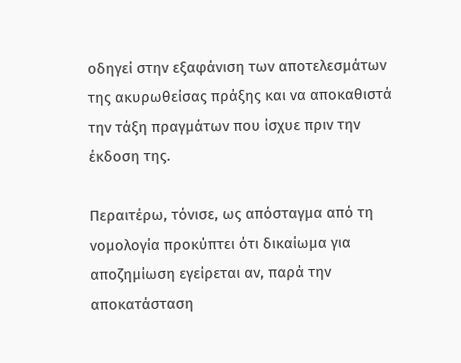οδηγεί στην εξαφάνιση των αποτελεσμάτων της ακυρωθείσας πράξης και να αποκαθιστά την τάξη πραγμάτων που ίσχυε πριν την έκδοση της.

Περαιτέρω, τόνισε, ως απόσταγμα από τη νομολογία προκύπτει ότι δικαίωμα για αποζημίωση εγείρεται αν, παρά την αποκατάσταση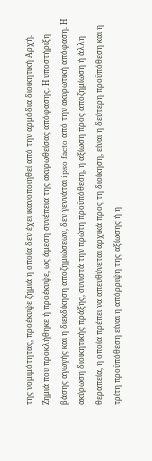της νομιμότητας, προέκυψε ζημιά η οποία δεν έχει ικανοποιηθεί από την αρμόδια διοικητική Αρχή. Ζημιά που προκλήθηκε ή προέκυψε, ως άμεση συνέπεια της ακυρωθείσας απόφασης. Η υποστήριξη βάσης αγωγής και η διεκδίκηση αποζημιώσεων, δεν γεννάται ipso facto από την ακυρωτική απόφαση. Η ακύρωση διοικητικής πράξης, συνιστά την πρώτη προϋπόθεση, η αξίωση προς αποζημίωση ή άλλη θεραπεία, η οποία πρέπει να απευθύνεται αρχικά προς τη διοίκηση, είναι η δεύτερη προϋπόθεση και η τρίτη προϋπόθεση είναι η απόρριψη της αξίωσης ή η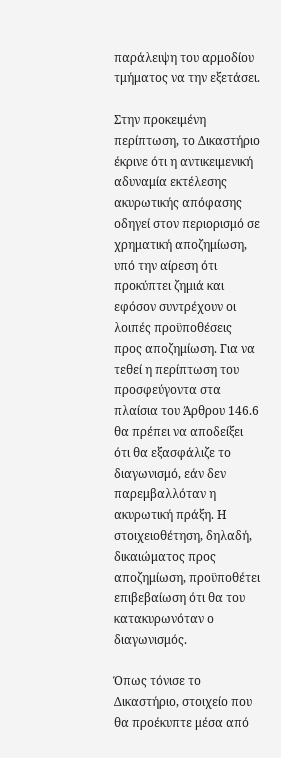παράλειψη του αρμοδίου τμήματος να την εξετάσει.

Στην προκειμένη περίπτωση, το Δικαστήριο έκρινε ότι η αντικειμενική αδυναμία εκτέλεσης ακυρωτικής απόφασης οδηγεί στον περιορισμό σε χρηματική αποζημίωση, υπό την αίρεση ότι προκύπτει ζημιά και εφόσον συντρέχουν οι λοιπές προϋποθέσεις προς αποζημίωση. Για να τεθεί η περίπτωση του προσφεύγοντα στα πλαίσια του Άρθρου 146.6 θα πρέπει να αποδείξει ότι θα εξασφάλιζε το διαγωνισμό, εάν δεν παρεμβαλλόταν η ακυρωτική πράξη. Η στοιχειοθέτηση, δηλαδή, δικαιώματος προς αποζημίωση, προϋποθέτει επιβεβαίωση ότι θα του κατακυρωνόταν ο διαγωνισμός.

Όπως τόνισε το Δικαστήριο, στοιχείο που θα προέκυπτε μέσα από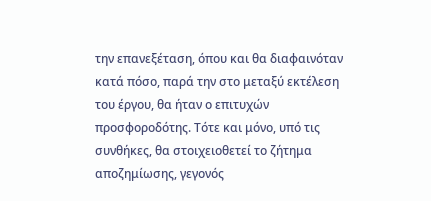την επανεξέταση, όπου και θα διαφαινόταν κατά πόσο, παρά την στο μεταξύ εκτέλεση του έργου, θα ήταν ο επιτυχών προσφοροδότης. Τότε και μόνο, υπό τις συνθήκες, θα στοιχειοθετεί το ζήτημα αποζημίωσης, γεγονός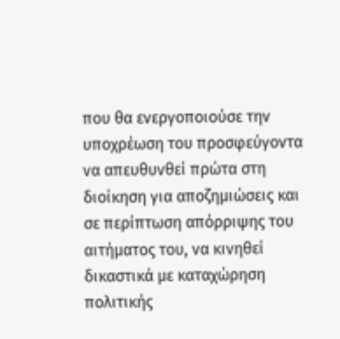που θα ενεργοποιούσε την υποχρέωση του προσφεύγοντα να απευθυνθεί πρώτα στη διοίκηση για αποζημιώσεις και σε περίπτωση απόρριψης του αιτήματος του, να κινηθεί δικαστικά με καταχώρηση πολιτικής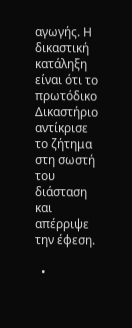αγωγής. Η δικαστική κατάληξη είναι ότι το πρωτόδικο Δικαστήριο αντίκρισε το ζήτημα στη σωστή του διάσταση και απέρριψε την έφεση.

  •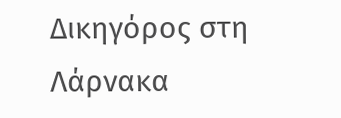Δικηγόρος στη Λάρνακα